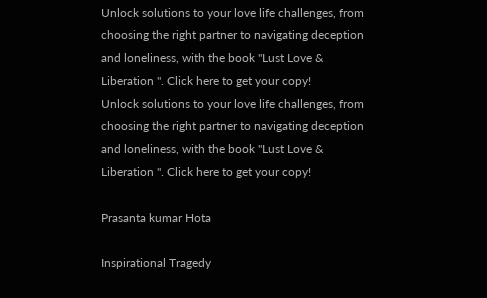Unlock solutions to your love life challenges, from choosing the right partner to navigating deception and loneliness, with the book "Lust Love & Liberation ". Click here to get your copy!
Unlock solutions to your love life challenges, from choosing the right partner to navigating deception and loneliness, with the book "Lust Love & Liberation ". Click here to get your copy!

Prasanta kumar Hota

Inspirational Tragedy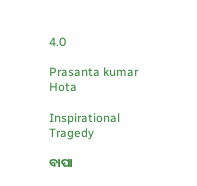4.0

Prasanta kumar Hota

Inspirational Tragedy

ବାପା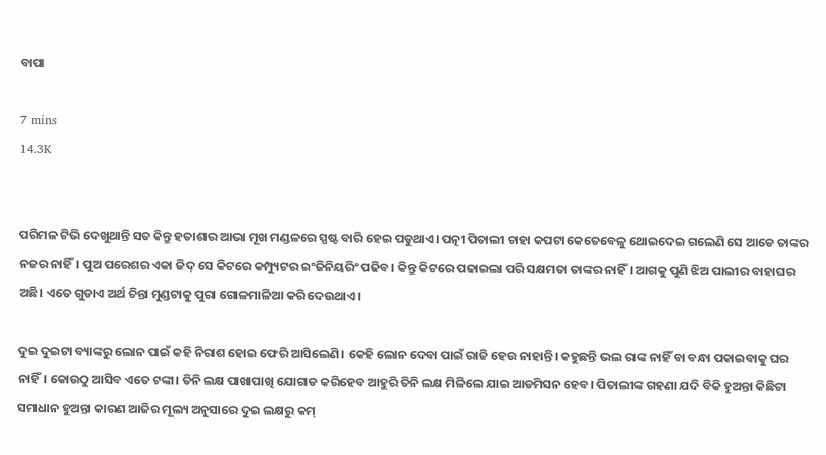ବାପା

7 mins
14.3K


ପରିମଳ ଟିଭି ଦେଖୁଥାନ୍ତି ସତ କିନ୍ତୁ ହତାଶାର ଆଭା ମୂଖ ମଣ୍ଡଳରେ ସ୍ପଷ୍ଟ ବାରି ହେଇ ପଡୁଥାଏ। ପତ୍ନୀ ପିତାଲୀ ଚାହା କପଟା କେତେବେଳୁ ଥୋଇଦେଇ ଗଲେଣି ସେ ଆଡେ ତାଙ୍କର ନଜର ନାହିଁ। ପୁଅ ପରେଶର ଏକା ଜିଦ୍ ସେ କିଟରେ କମ୍ପ୍ୟୁଟର ଇଂଜିନିୟରିଂ ପଢିବ। କିନ୍ତୁ କିଟରେ ପଢାଇଲା ପରି ସକ୍ଷମତା ତାଙ୍କର ନାହିଁ। ଆଗକୁ ପୁଣି ଝିଅ ପାଲୀର ବାହାଘର ଅଛି। ଏତେ ଗୁଡାଏ ଅର୍ଥ ଚିନ୍ତା ମୁଣ୍ଡଟାକୁ ପୁରା ଗୋଳମାଳିଆ କରି ଦେଉଥାଏ।

ଦୁଇ ଦୁଇଟା ବ୍ୟାଙ୍କରୁ ଲୋନ ପାଇଁ କହି ନିରାଶ ହୋଇ ଫେରି ଆସିଲେଣି। କେହି ଲୋନ ଦେବା ପାଇଁ ରାଜି ହେଉ ନାହାନ୍ତି। କହୁଛନ୍ତି ଭଲ ରାଙ୍କ ନାହିଁ ବା ବନ୍ଧା ପକାଇବାକୁ ଘର ନାହିଁ। କୋଉଠୁ ଆସିବ ଏତେ ଟଙ୍କା। ତିନି ଲକ୍ଷ ପାଖାପାଖି ଯୋଗାଡ କରିହେବ ଆହୁରି ତିନି ଲକ୍ଷ ମିଳିଲେ ଯାଇ ଆଡମିସନ ହେବ। ପିତାଲୀଙ୍କ ଗହଣା ଯଦି ବିକି ହୁଅନ୍ତା କିଛିଟା ସମାଧାନ ହୁଅନ୍ତା କାରଣ ଆଜିର ମୂଲ୍ୟ ଅନୁସାରେ ଦୁଇ ଲକ୍ଷରୁ କମ୍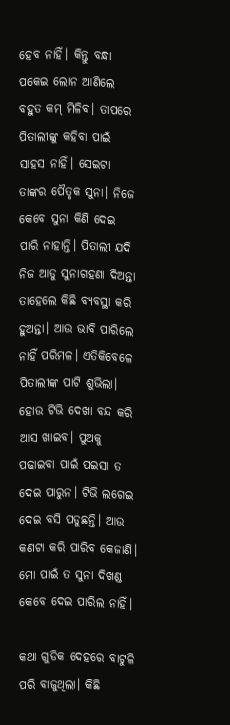ହେବ ନାହିଁ। କିନ୍ତୁ ବନ୍ଧା ପକେଇ ଲୋନ ଆଣିଲେ ବହୁତ କମ୍ ମିଳିବ। ତାପରେ ପିତାଲୀଙ୍କୁ କହିବା ପାଇଁ ସାହସ ନାହିଁ। ସେଇଟା ତାଙ୍କର ପୈତୃକ ସୁନା। ନିଜେ କେବେ ସୁନା କିଣି ଦେଇ ପାରି ନାହାନ୍ତି। ପିତାଲୀ ଯଦି ନିଜ ଆଡୁ ସୁନାଗହଣା ଦିଅନ୍ତା ତାହେଲେ କିଛି ବ୍ୟବସ୍ଥା କରି ହୁଅନ୍ତା। ଆଉ ଭାବି ପାରିଲେ ନାହିଁ ପରିମଳ। ଏତିକିବେଳେ ପିତାଲୀଙ୍କ ପାଟି ଶୁଭିଲା। ହୋଉ ଟିଭି ଦେଖା ବନ୍ଦ କରି ଆସ ଖାଇବ। ପୁଅକୁ ପଢାଇବା ପାଇଁ ପଇସା ତ ଦେଇ ପାରୁନ। ଟିଭି ଲଗେଇ ଦେଇ ବସି ପଡୁଛନ୍ତି। ଆଉ କଣଟା କରି ପାରିବ କେଜାଣି। ମୋ ପାଇଁ ତ ସୁନା ଦିଖଣ୍ଡ କେବେ ଦେଇ ପାରିଲ ନାହିଁ।

କଥା ଗୁଡିକ ଦେହରେ ବାଟୁଳି ପରି ବାଜୁଥିଲା। କିଛି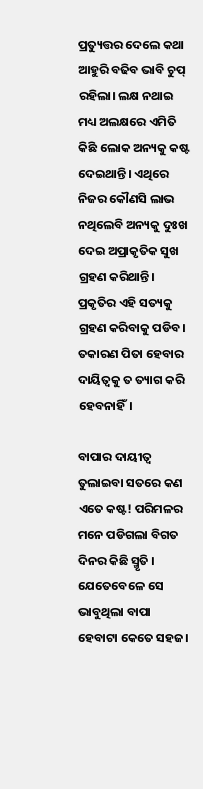ପ୍ରତ୍ୟୁତ୍ତର ଦେଲେ କଥା ଆହୁରି ବଢିବ ଭାବି ଚୁପ୍ ରହିଲା। ଲକ୍ଷ ନଥାଇ ମଧ୍ୟ ଅଲକ୍ଷରେ ଏମିତି କିଛି ଲୋକ ଅନ୍ୟକୁ କଷ୍ଟ ଦେଇଥାନ୍ତି। ଏଥିରେ ନିଜର କୌଣସି ଲାଭ ନଥିଲେବି ଅନ୍ୟକୁ ଦୁଃଖ ଦେଇ ଅପ୍ରାକୃତିକ ସୁଖ ଗ୍ରହଣ କରିଥାନ୍ତି। ପ୍ରକୃତିର ଏହି ସତ୍ୟକୁ ଗ୍ରହଣ କରିବାକୁ ପଡିବ। ତକାରଣ ପିତା ହେବାର ଦାୟିତ୍ବକୁ ତ ତ୍ୟାଗ କରି ହେବନାହିଁ।

ବାପାର ଦାୟୀତ୍ୱ ତୁଲାଇବା ସତରେ କଣ ଏତେ କଷ୍ଟ! ପରିମଳର ମନେ ପଡିଗଲା ବିଗତ ଦିନର କିଛି ସ୍ମୃତି । ଯେତେବେଳେ ସେ ଭାବୁଥିଲା ବାପା ହେବାଟା କେତେ ସହଜ।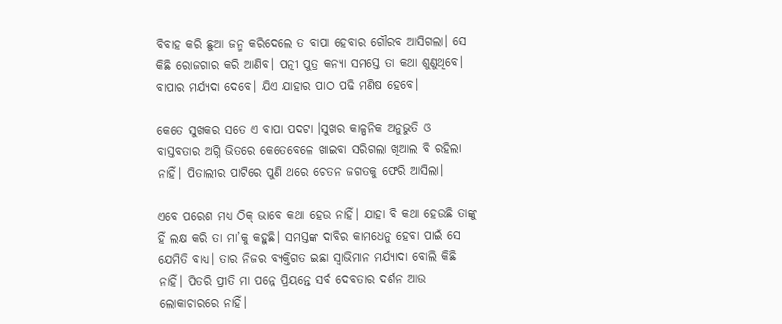ବିବାହ କରି ଛୁଆ ଜନ୍ମ କରିଦେଲେ ତ ବାପା ହେବାର ଗୌରବ ଆସିଗଲା। ସେ କିଛି ରୋଜଗାର କରି ଆଣିବ। ପତ୍ନୀ ପୁତ୍ର କନ୍ୟା ସମସ୍ତେ ତା କଥା ଶୁଣୁଥିବେ। ବାପାର ମର୍ଯ୍ୟଦା ଦେବେ। ଯିଏ ଯାହାର ପାଠ ପଢି ମଣିଷ ହେବେ।

କେତେ ସୁଖକର ସତେ ଏ ବାପା ପଦଟା ।ସୁଖର କାଳ୍ପନିକ ଅନୁଭୁତି ଓ ବାସ୍ତବତାର ଅଗ୍ନି ଭିତରେ କେତେବେଳେ ଖାଇବା ସରିଗଲା ଖିଆଲ ବି ରହିଲା ନାହିଁ। ପିତାଲୀର ପାଟିରେ ପୁଣି ଥରେ ଚେତନ ଜଗତକୁ ଫେରି ଆସିଲା।

ଏବେ ପରେଶ ମଧ୍ୟ ଠିକ୍ ଭାବେ କଥା ହେଉ ନାହିଁ। ଯାହା ବି କଥା ହେଉଛି ତାଙ୍କୁ ହିଁ ଲକ୍ଷ କରି ତା ମା’କୁ କହୁଛି। ସମସ୍ତଙ୍କ ଦାବିର କାମଧେନୁ ହେବା ପାଇଁ ସେ ଯେମିତି ବାଧ୍ୟ। ତାର ନିଜର ବ୍ୟକ୍ତିଗତ ଇଛା ସ୍ଵାଭିମାନ ମର୍ଯ୍ୟାଦା ବୋଲି କିଛି ନାହିଁ। ପିତରି ପ୍ରୀତି ମା ପନ୍ନେ ପ୍ରିୟନ୍ତେ ସର୍ବ ଦେବତାର ଦର୍ଶନ ଆଉ ଲୋକାଚାରରେ ନାହିଁ।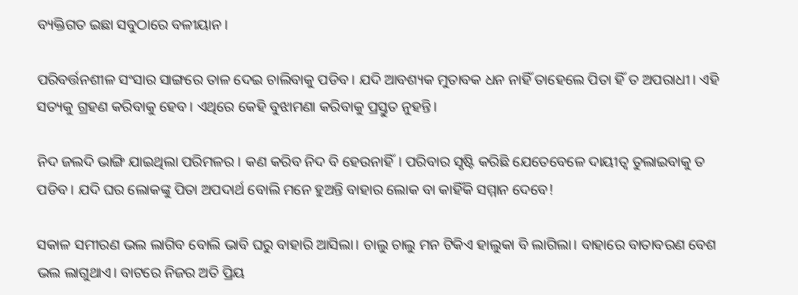ବ୍ୟକ୍ତିଗତ ଇଛା ସବୁଠାରେ ବଳୀୟାନ।

ପରିବର୍ତ୍ତନଶୀଳ ସଂସାର ସାଙ୍ଗରେ ତାଳ ଦେଇ ଚାଲିବାକୁ ପଡିବ। ଯଦି ଆବଶ୍ୟକ ମୁତାବକ ଧନ ନାହିଁ ତାହେଲେ ପିତା ହିଁ ତ ଅପରାଧୀ। ଏହି ସତ୍ୟକୁ ଗ୍ରହଣ କରିବାକୁ ହେବ। ଏଥିରେ କେହି ବୁଝାମଣା କରିବାକୁ ପ୍ରସ୍ତୁତ ନୁହନ୍ତି।

ନିଦ ଜଲଦି ଭାଙ୍ଗି ଯାଇଥିଲା ପରିମଳର। କଣ କରିବ ନିଦ ବି ହେଉନାହିଁ। ପରିବାର ସୃଷ୍ଟି କରିଛି ଯେତେବେଳେ ଦାୟୀତ୍ୱ ତୁଲାଇବାକୁ ତ ପଡିବ। ଯଦି ଘର ଲୋକଙ୍କୁ ପିତା ଅପଦାର୍ଥ ବୋଲି ମନେ ହୁଅନ୍ତି ବାହାର ଲୋକ ବା କାହିଁକି ସମ୍ମାନ ଦେବେ!

ସକାଳ ସମୀରଣ ଭଲ ଲାଗିବ ବୋଲି ଭାବି ଘରୁ ବାହାରି ଆସିଲା। ଚାଲୁ ଚାଲୁ ମନ ଟିକିଏ ହାଲୁକା ବି ଲାଗିଲା। ବାହାରେ ବାତାବରଣ ବେଶ ଭଲ ଲାଗୁଥାଏ। ବାଟରେ ନିଜର ଅତି ପ୍ରିୟ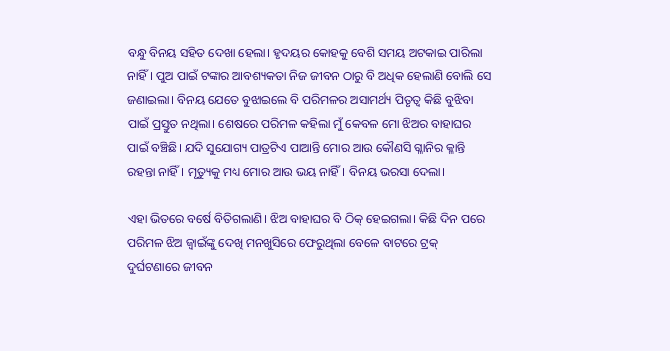ବନ୍ଧୁ ବିନୟ ସହିତ ଦେଖା ହେଲା। ହୃଦୟର କୋହକୁ ବେଶି ସମୟ ଅଟକାଇ ପାରିଲା ନାହିଁ। ପୁଅ ପାଇଁ ଟଙ୍କାର ଆବଶ୍ୟକତା ନିଜ ଜୀବନ ଠାରୁ ବି ଅଧିକ ହେଲାଣି ବୋଲି ସେ ଜଣାଇଲା। ବିନୟ ଯେତେ ବୁଝାଇଲେ ବି ପରିମଳର ଅସାମର୍ଥ୍ୟ ପିତୃତ୍ୱ କିଛି ବୁଝିବା ପାଇଁ ପ୍ରସ୍ତୁତ ନଥିଲା। ଶେଷରେ ପରିମଳ କହିଲା ମୁଁ କେବଳ ମୋ ଝିଅର ବାହାଘର ପାଇଁ ବଞ୍ଚିଛି। ଯଦି ସୁଯୋଗ୍ୟ ପାତ୍ରଟିଏ ପାଆନ୍ତି ମୋର ଆଉ କୌଣସି ଗ୍ଳାନିର କ୍ଳାନ୍ତି ରହନ୍ତା ନାହିଁ। ମୃତ୍ୟୁକୁ ମଧ୍ୟ ମୋର ଆଉ ଭୟ ନାହିଁ। ବିନୟ ଭରସା ଦେଲା।

ଏହା ଭିତରେ ବର୍ଷେ ବିତିଗଲାଣି। ଝିଅ ବାହାଘର ବି ଠିକ୍ ହେଇଗଲା। କିଛି ଦିନ ପରେ ପରିମଳ ଝିଅ ଜ୍ବାଇଁଙ୍କୁ ଦେଖି ମନଖୁସିରେ ଫେରୁଥିଲା ବେଳେ ବାଟରେ ଟ୍ରକ୍ ଦୁର୍ଘଟଣାରେ ଜୀବନ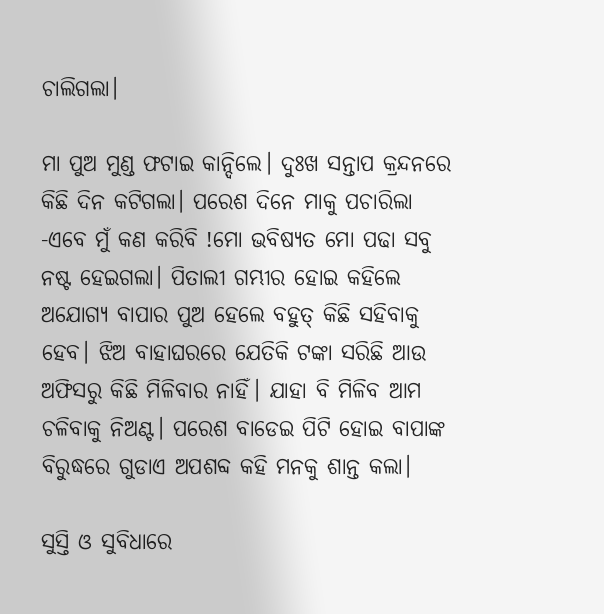ଚାଲିଗଲା।

ମା ପୁଅ ମୁଣ୍ଡ ଫଟାଇ କାନ୍ଦିଲେ। ଦୁଃଖ ସନ୍ତାପ କ୍ରନ୍ଦନରେ କିଛି ଦିନ କଟିଗଲା। ପରେଶ ଦିନେ ମାକୁ ପଚାରିଲା -ଏବେ ମୁଁ କଣ କରିବି !ମୋ ଭବିଷ୍ୟତ ମୋ ପଢା ସବୁ ନଷ୍ଟ ହେଇଗଲା। ପିତାଲୀ ଗମ୍ଭୀର ହୋଇ କହିଲେ ଅଯୋଗ୍ୟ ବାପାର ପୁଅ ହେଲେ ବହୁତ୍ କିଛି ସହିବାକୁ ହେବ। ଝିଅ ବାହାଘରରେ ଯେତିକି ଟଙ୍କା ସରିଛି ଆଉ ଅଫିସରୁ କିଛି ମିଳିବାର ନାହିଁ। ଯାହା ବି ମିଳିବ ଆମ ଚଳିବାକୁ ନିଅଣ୍ଟ। ପରେଶ ବାଡେଇ ପିଟି ହୋଇ ବାପାଙ୍କ ବିରୁଦ୍ଧରେ ଗୁଡାଏ ଅପଶବ୍ଦ କହି ମନକୁ ଶାନ୍ତ କଲା।

ସୁସ୍ତି ଓ ସୁବିଧାରେ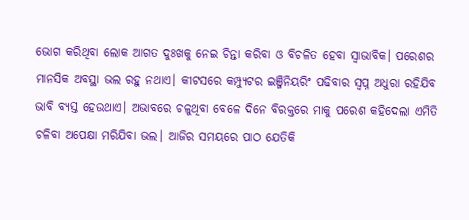ଭୋଗ କରିଥିବା ଲୋକ ଆଗତ ଦୁଃଖକୁ ନେଇ ଚିନ୍ତା କରିବା ଓ ବିଚଳିତ ହେବା ସ୍ଵାଭାବିକ। ପରେଶର ମାନସିକ ଅବସ୍ଥା ଭଲ ରହୁ ନଥାଏ। କୀଟସରେ କମ୍ପ୍ୟୁଟର ଇଞ୍ଜିନିୟରିଂ ପଢିବାର ସ୍ଵପ୍ନ ଅଧୁରା ରହିଯିବ ଭାବି ବ୍ୟସ୍ତ ହେଉଥାଏ। ଅଭାବରେ ଚଳୁଥିବା ବେଳେ ଦିନେ ବିରକ୍ତରେ ମାକୁ ପରେଶ କହିଦେଲା ଏମିତି ଚଳିବା ଅପେକ୍ଷା ମରିଯିବା ଭଲ। ଆଜିର ସମୟରେ ପାଠ ଯେତିକି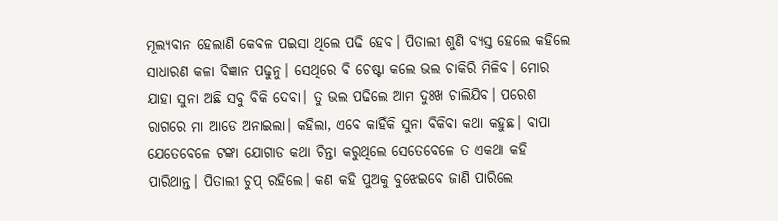ମୂଲ୍ୟବାନ ହେଲାଣି କେବଳ ପଇସା ଥିଲେ ପଢି ହେବ। ପିତାଲୀ ଶୁଣି ବ୍ୟସ୍ତ ହେଲେ କହିଲେ ସାଧାରଣ କଳା ବିଜ୍ଞାନ ପଢୁନୁ। ସେଥିରେ ବି ଚେଷ୍ଟା କଲେ ଭଲ ଚାକିରି ମିଳିବ। ମୋର ଯାହା ସୁନା ଅଛି ସବୁ ବିକି ଦେବା। ତୁ ଭଲ ପଢିଲେ ଆମ ଦୁଃଖ ଚାଲିଯିବ। ପରେଶ ରାଗରେ ମା ଆଡେ ଅନାଇଲା। କହିଲା, ଏବେ କାହିଁକି ସୁନା ବିକିବା କଥା କହୁଛ। ବାପା ଯେତେବେଳେ ଟଙ୍କା ଯୋଗାଡ କଥା ଚିନ୍ତା କରୁଥିଲେ ସେତେବେଳେ ତ ଏକଥା କହି ପାରିଥାନ୍ତ। ପିତାଲୀ ଚୁପ୍ ରହିଲେ। କଣ କହି ପୁଅକୁ ବୁଝେଇବେ ଜାଣି ପାରିଲେ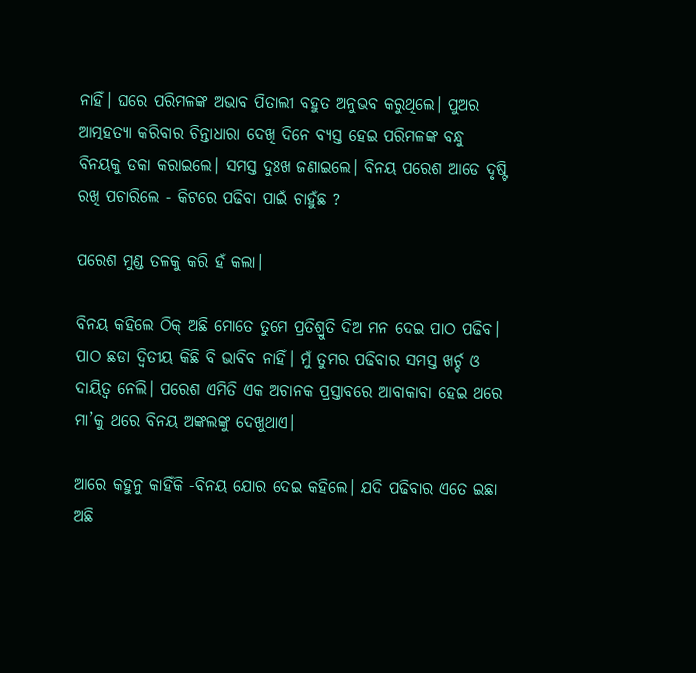ନାହିଁ। ଘରେ ପରିମଳଙ୍କ ଅଭାବ ପିତାଲୀ ବହୁତ ଅନୁଭବ କରୁଥିଲେ। ପୁଅର ଆତ୍ମହତ୍ୟା କରିବାର ଚିନ୍ତାଧାରା ଦେଖି ଦିନେ ବ୍ୟସ୍ତ ହେଇ ପରିମଳଙ୍କ ବନ୍ଧୁ ବିନୟକୁ ଡକା କରାଇଲେ। ସମସ୍ତ ଦୁଃଖ ଜଣାଇଲେ। ବିନୟ ପରେଶ ଆଡେ ଦୃଷ୍ଟି ରଖି ପଚାରିଲେ - କିଟରେ ପଢିବା ପାଇଁ ଚାହୁଁଛ ?

ପରେଶ ମୁଣ୍ଡ ତଳକୁ କରି ହଁ କଲା।

ବିନୟ କହିଲେ ଠିକ୍ ଅଛି ମୋତେ ତୁମେ ପ୍ରତିଶ୍ରୁତି ଦିଅ ମନ ଦେଇ ପାଠ ପଢିବ। ପାଠ ଛଡା ଦ୍ଵିତୀୟ କିଛି ବି ଭାବିବ ନାହିଁ। ମୁଁ ତୁମର ପଢିବାର ସମସ୍ତ ଖର୍ଚ୍ଚ ଓ ଦାୟିତ୍ୱ ନେଲି। ପରେଶ ଏମିତି ଏକ ଅଚାନକ ପ୍ରସ୍ତାବରେ ଆବାକାବା ହେଇ ଥରେ ମା’କୁ ଥରେ ବିନୟ ଅଙ୍କଲଙ୍କୁ ଦେଖୁଥାଏ।

ଆରେ କହୁନୁ କାହିଁକି -ବିନୟ ଯୋର ଦେଇ କହିଲେ। ଯଦି ପଢିବାର ଏତେ ଇଛା ଅଛି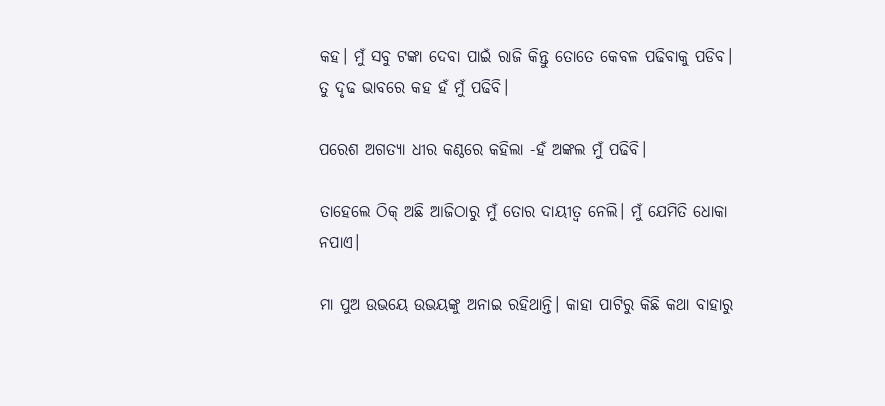କହ। ମୁଁ ସବୁ ଟଙ୍କା ଦେବା ପାଇଁ ରାଜି କିନ୍ତୁ ତୋତେ କେବଳ ପଢିବାକୁ ପଡିବ। ତୁ ଦୃଢ ଭାବରେ କହ ହଁ ମୁଁ ପଢିବି।

ପରେଶ ଅଗତ୍ୟା ଧୀର କଣ୍ଠରେ କହିଲା -ହଁ ଅଙ୍କଲ ମୁଁ ପଢିବି।

ତାହେଲେ ଠିକ୍ ଅଛି ଆଜିଠାରୁ ମୁଁ ତୋର ଦାୟୀତ୍ୱ ନେଲି। ମୁଁ ଯେମିତି ଧୋକା ନପାଏ।

ମା ପୁଅ ଉଭୟେ ଉଭୟଙ୍କୁ ଅନାଇ ରହିଥାନ୍ତି। କାହା ପାଟିରୁ କିଛି କଥା ବାହାରୁ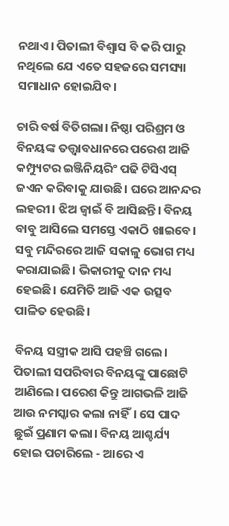ନଥାଏ। ପିତାଲୀ ବିଶ୍ୱାସ ବି କରି ପାରୁ ନଥିଲେ ଯେ ଏତେ ସହଜରେ ସମସ୍ୟା ସମାଧାନ ହୋଇଯିବ।

ଚାରି ବର୍ଷ ବିତିଗଲା। ନିଷ୍ଠା ପରିଶ୍ରମ ଓ ବିନୟଙ୍କ ତତ୍ତ୍ଵାବଧାନରେ ପରେଶ ଆଜି କମ୍ପ୍ୟୁଟର ଇଞ୍ଜିନିୟରିଂ ପଢି ଟିସିଏସ୍ ଜଏନ କରିବାକୁ ଯାଉଛି। ଘରେ ଆନନ୍ଦର ଲହରୀ। ଝିଅ ଜ୍ବାଇଁ ବି ଆସିଛନ୍ତି। ବିନୟ ବାବୁ ଆସିଲେ ସମସ୍ତେ ଏକାଠି ଖାଇବେ। ସବୁ ମନ୍ଦିରରେ ଆଜି ସକାଳୁ ଭୋଗ ମଧ୍ୟ କରାଯାଇଛି। ଭିକାରୀକୁ ଦାନ ମଧ୍ୟ ହେଇଛି। ଯେମିତି ଆଜି ଏକ ଉତ୍ସବ ପାଳିତ ହେଉଛି।

ବିନୟ ସସ୍ତ୍ରୀକ ଆସି ପହଞ୍ଚି ଗଲେ। ପିତାଲୀ ସପରିବାର ବିନୟଙ୍କୁ ପାଛୋଟି ଆଣିଲେ। ପରେଶ କିନ୍ତୁ ଆଗଭଳି ଆଜି ଆଉ ନମସ୍କାର କଲା ନାହିଁ। ସେ ପାଦ ଛୁଇଁ ପ୍ରଣାମ କଲା। ବିନୟ ଆଶ୍ଚର୍ଯ୍ୟ ହୋଇ ପଚାରିଲେ - ଆରେ ଏ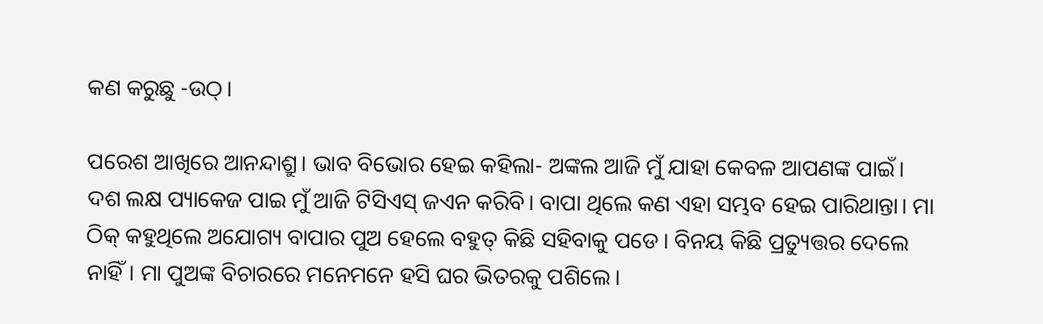କଣ କରୁଛୁ -ଉଠ୍।

ପରେଶ ଆଖିରେ ଆନନ୍ଦାଶ୍ରୁ। ଭାବ ବିଭୋର ହେଇ କହିଲା- ଅଙ୍କଲ ଆଜି ମୁଁ ଯାହା କେବଳ ଆପଣଙ୍କ ପାଇଁ। ଦଶ ଲକ୍ଷ ପ୍ୟାକେଜ ପାଇ ମୁଁ ଆଜି ଟିସିଏସ୍ ଜଏନ କରିବି। ବାପା ଥିଲେ କଣ ଏହା ସମ୍ଭବ ହେଇ ପାରିଥାନ୍ତା। ମା ଠିକ୍ କହୁଥିଲେ ଅଯୋଗ୍ୟ ବାପାର ପୁଅ ହେଲେ ବହୁତ୍ କିଛି ସହିବାକୁ ପଡେ। ବିନୟ କିଛି ପ୍ରତ୍ୟୁତ୍ତର ଦେଲେ ନାହିଁ। ମା ପୁଅଙ୍କ ବିଚାରରେ ମନେମନେ ହସି ଘର ଭିତରକୁ ପଶିଲେ।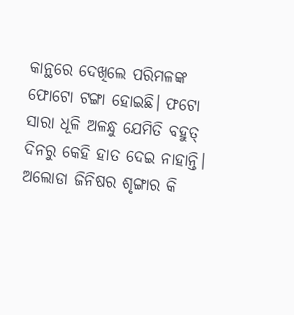କାନ୍ଥରେ ଦେଖିଲେ ପରିମଳଙ୍କ ଫୋଟୋ ଟଙ୍ଗା ହୋଇଛି। ଫଟୋ ସାରା ଧୂଳି ଅଳନ୍ଧୁ ଯେମିତି ବହୁତ୍ ଦିନରୁ କେହି ହାତ ଦେଇ ନାହାନ୍ତି। ଅଲୋଡା ଜିନିଷର ଶୃଙ୍ଗାର କି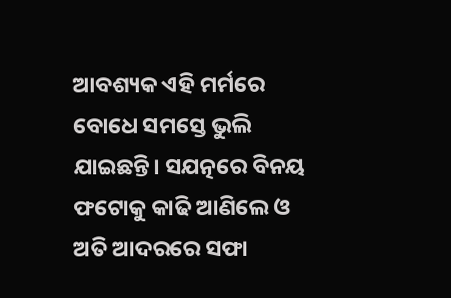ଆବଶ୍ୟକ ଏହି ମର୍ମରେ ବୋଧେ ସମସ୍ତେ ଭୁଲି ଯାଇଛନ୍ତି। ସଯତ୍ନରେ ବିନୟ ଫଟୋକୁ କାଢି ଆଣିଲେ ଓ ଅତି ଆଦରରେ ସଫା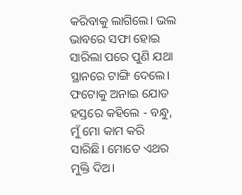କରିବାକୁ ଲାଗିଲେ। ଭଲ ଭାବରେ ସଫା ହୋଇ ସାରିଲା ପରେ ପୁଣି ଯଥା ସ୍ଥାନରେ ଟାଙ୍ଗି ଦେଲେ। ଫଟୋକୁ ଅନାଇ ଯୋଡ ହସ୍ତରେ କହିଲେ - ବନ୍ଧୁ, ମୁଁ ମୋ କାମ କରି ସାରିଛି। ମୋତେ ଏଥର ମୁକ୍ତି ଦିଅ।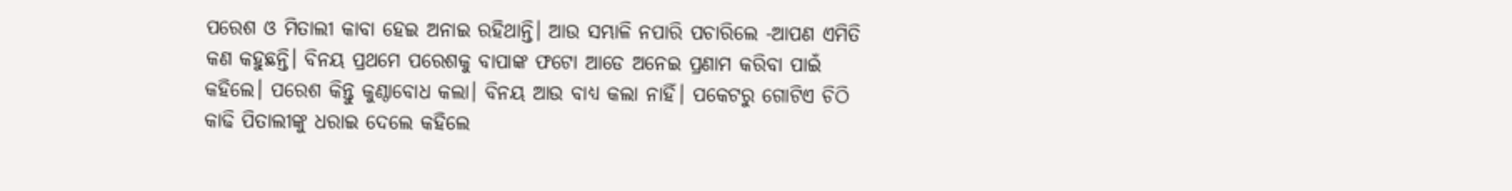ପରେଶ ଓ ମିତାଲୀ କାବା ହେଇ ଅନାଇ ରହିଥାନ୍ତି। ଆଉ ସମ୍ଭାଳି ନପାରି ପଚାରିଲେ -ଆପଣ ଏମିତି କଣ କହୁଛନ୍ତି। ବିନୟ ପ୍ରଥମେ ପରେଶକୁ ବାପାଙ୍କ ଫଟୋ ଆଡେ ଅନେଇ ପ୍ରଣାମ କରିବା ପାଇଁ କହିଲେ। ପରେଶ କିନ୍ତୁ କୁଣ୍ଠାବୋଧ କଲା। ବିନୟ ଆଉ ବାଧ୍ୟ କଲା ନାହିଁ। ପକେଟରୁ ଗୋଟିଏ ଚିଠି କାଢି ପିତାଲୀଙ୍କୁ ଧରାଇ ଦେଲେ କହିଲେ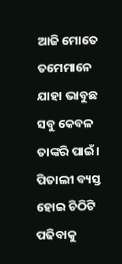ଆଜି ମୋତେ ତମେମାନେ ଯାହା ଭାବୁଛ ସବୁ କେବଳ ତାଙ୍କରି ପାଇଁ। ପିତାଲୀ ବ୍ୟସ୍ତ ହୋଇ ଚିଠିଟି ପଢିବାକୁ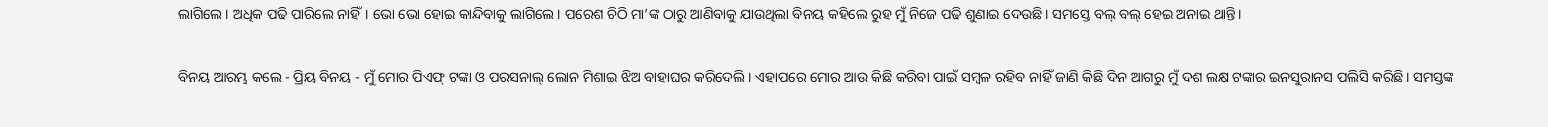ଲାଗିଲେ। ଅଧିକ ପଢି ପାରିଲେ ନାହିଁ। ଭୋ ଭୋ ହୋଇ କାନ୍ଦିବାକୁ ଲାଗିଲେ। ପରେଶ ଚିଠି ମା’ଙ୍କ ଠାରୁ ଆଣିବାକୁ ଯାଉଥିଲା ବିନୟ କହିଲେ ରୁହ ମୁଁ ନିଜେ ପଢି ଶୁଣାଇ ଦେଉଛି। ସମସ୍ତେ ବଲ୍ ବଲ୍ ହେଇ ଅନାଇ ଥାନ୍ତି।

ବିନୟ ଆରମ୍ଭ କଲେ - ପ୍ରିୟ ବିନୟ - ମୁଁ ମୋର ପିଏଫ୍ ଟଙ୍କା ଓ ପରସନାଲ୍ ଲୋନ ମିଶାଇ ଝିଅ ବାହାଘର କରିଦେଲି। ଏହାପରେ ମୋର ଆଉ କିଛି କରିବା ପାଇଁ ସମ୍ବଳ ରହିବ ନାହିଁ ଜାଣି କିଛି ଦିନ ଆଗରୁ ମୁଁ ଦଶ ଲକ୍ଷ ଟଙ୍କାର ଇନସୁରାନସ ପଲିସି କରିଛି। ସମସ୍ତଙ୍କ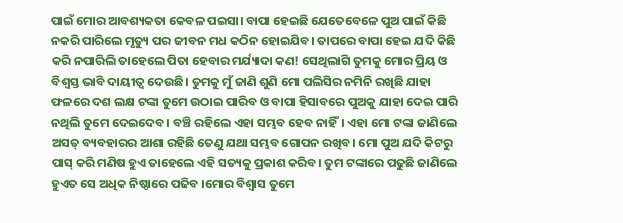ପାଇଁ ମୋର ଆବଶ୍ୟକତା କେବଳ ପଇସା। ବାପା ହେଇଛି ଯେତେବେଳେ ପୁଅ ପାଇଁ କିଛି ନକରି ପାରିଲେ ମୃତ୍ୟୁ ପର ଜୀବନ ମଧ କଠିନ ହୋଇଯିବ। ତାପରେ ବାପା ହେଇ ଯଦି କିଛି କରି ନପାରିଲି ତାହେଲେ ପିତା ହେବାର ମର୍ଯ୍ୟାଦା କଣ! ସେଥିଲାଗି ତୁମକୁ ମୋର ପ୍ରିୟ ଓ ବିଶ୍ଵସ୍ତ ଭାବି ଦାୟୀତ୍ୱ ଦେଉଛି। ତୁମକୁ ମୁଁ ଜାଣି ଶୁଣି ମୋ ପଲିସିର ନମିନି ରଖିଛି ଯାହା ଫଳରେ ଦଶ ଲକ୍ଷ ଟଙ୍କା ତୁମେ ଉଠାଇ ପାରିବ ଓ ବାପା ହିସାବରେ ପୁଅକୁ ଯାହା ଦେଇ ପାରି ନଥିଲି ତୁମେ ଦେଇଦେବ। ବଞ୍ଚି ରହିଲେ ଏହା ସମ୍ଭବ ହେବ ନାହିଁ। ଏହା ମୋ ଟଙ୍କା ଜାଣିଲେ ଅସତ୍ ବ୍ୟବହାରର ଆଶା ରହିଛି ତେଣୁ ଯଥା ସମ୍ଭବ ଗୋପନ ରଖିବ। ମୋ ପୁଅ ଯଦି କିଟରୁ ପାସ୍ କରି ମଣିଷ ହୁଏ ତାହେଲେ ଏହି ସତ୍ୟକୁ ପ୍ରକାଶ କରିବ। ତୁମ ଟଙ୍କାରେ ପଢୁଛି ଜାଣିଲେ ହୁଏତ ସେ ଅଧିକ ନିଷ୍ଠାରେ ପଢିବ ।ମୋର ବିଶ୍ୱାସ ତୁମେ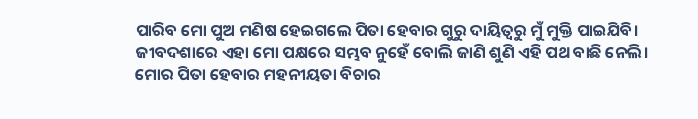ପାରିବ ମୋ ପୁଅ ମଣିଷ ହେଇଗଲେ ପିତା ହେବାର ଗୁରୁ ଦାୟିତ୍ଵରୁ ମୁଁ ମୁକ୍ତି ପାଇଯିବି। ଜୀବଦଶାରେ ଏହା ମୋ ପକ୍ଷରେ ସମ୍ଭବ ନୁହେଁ ବୋଲି ଜାଣି ଶୁଣି ଏହି ପଥ ବାଛି ନେଲି। ମୋର ପିତା ହେବାର ମହନୀୟତା ବିଚାର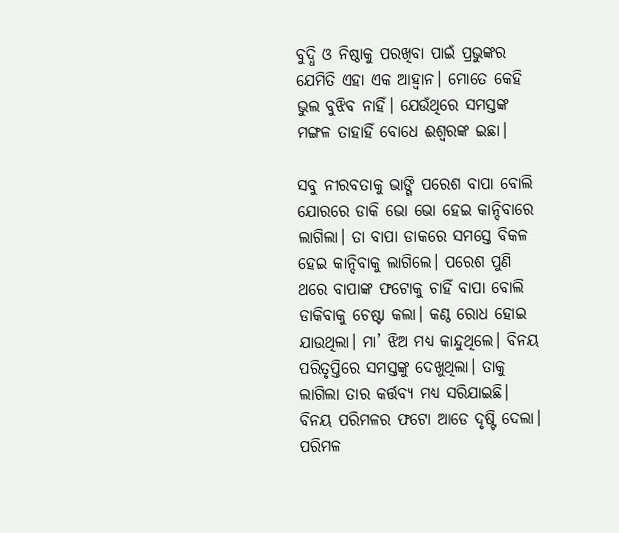ବୁଦ୍ଧି ଓ ନିଷ୍ଠାକୁ ପରଖିବା ପାଇଁ ପ୍ରଭୁଙ୍କର ଯେମିତି ଏହା ଏକ ଆହ୍ଵାନ। ମୋତେ କେହି ଭୁଲ ବୁଝିବ ନାହିଁ। ଯେଉଁଥିରେ ସମସ୍ତଙ୍କ ମଙ୍ଗଳ ତାହାହିଁ ବୋଧେ ଈଶ୍ୱରଙ୍କ ଇଛା।

ସବୁ ନୀରବତାକୁ ଭାଙ୍ଗି ପରେଶ ବାପା ବୋଲି ଯୋରରେ ଡାକି ଭୋ ଭୋ ହେଇ କାନ୍ଦିବାରେ ଲାଗିଲା। ତା ବାପା ଡାକରେ ସମସ୍ତେ ବିକଳ ହେଇ କାନ୍ଦିବାକୁ ଲାଗିଲେ। ପରେଶ ପୁଣି ଥରେ ବାପାଙ୍କ ଫଟୋକୁ ଚାହିଁ ବାପା ବୋଲି ଡାକିବାକୁ ଚେଷ୍ଟା କଲା। କଣ୍ଠ ରୋଧ ହୋଇ ଯାଉଥିଲା। ମା’ ଝିଅ ମଧ୍ୟ କାନ୍ଦୁଥିଲେ। ବିନୟ ପରିତୃପ୍ତିରେ ସମସ୍ତଙ୍କୁ ଦେଖୁଥିଲା। ତାକୁ ଲାଗିଲା ତାର କର୍ତ୍ତବ୍ୟ ମଧ୍ୟ ସରିଯାଇଛି। ବିନୟ ପରିମଳର ଫଟୋ ଆଡେ ଦୃଷ୍ଟି ଦେଲା। ପରିମଳ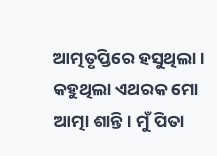ଆତ୍ମତୃପ୍ତିରେ ହସୁଥିଲା । କହୁଥିଲା ଏଥରକ ମୋ ଆତ୍ମା ଶାନ୍ତି। ମୁଁ ପିତା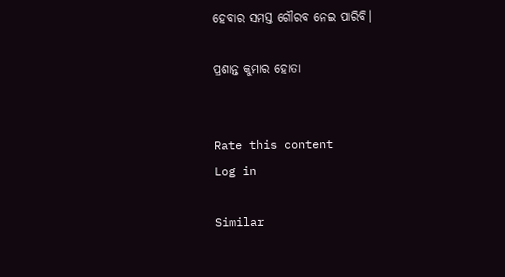ହେବାର ସମସ୍ତ ଗୌରବ ନେଇ ପାରିବି।

ପ୍ରଶାନ୍ତ କୁମାର ହୋତା


Rate this content
Log in

Similar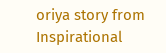oriya story from Inspirational